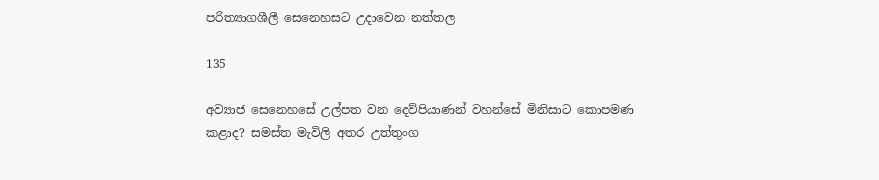පරිත්‍යාගශීලී සෙනෙහසට උදාවෙන නත්තල

135

අව්‍යාජ සෙනෙහසේ උල්පත වන දෙව්පියාණන් වහන්සේ මිනිසාට කොපමණ කළාද? සමස්ත මැවිලි අතර උත්තුංග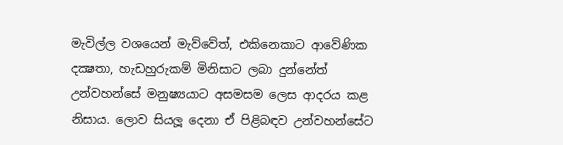මැවිල්ල වශයෙන් මැව්වේත්, එකිනෙකාට ආවේණික දක්‍ෂතා, හැඩහුරුකම් මිනිසාට ලබා දුන්නේත් උන්වහන්සේ මනුෂ්‍යයාට අසමසම ලෙස ආදරය කළ නිසාය. ලොව සියලූ දෙනා ඒ පිළිබඳව උන්වහන්සේට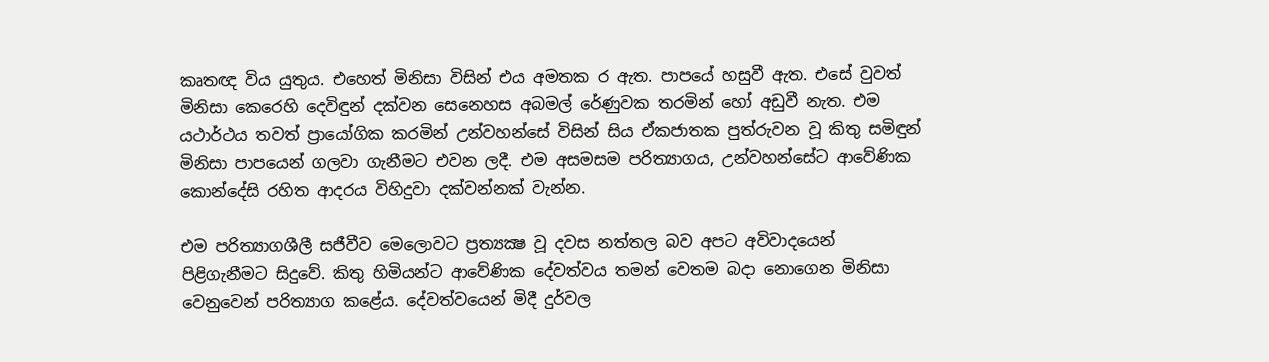කෘතඥ විය යුතුය. එහෙත් මිනිසා විසින් එය අමතක ර ඇත. පාපයේ හසුවී ඇත. එසේ වුවත් මිනිසා කෙරෙහි දෙවිඳුන් දක්වන සෙනෙහස අබමල් රේණුවක තරමින් හෝ අඩුවී නැත. එම යථාර්ථය තවත් ප්‍රායෝගික කරමින් උන්වහන්සේ විසින් සිය ඒකජාතක පුත්රුවන වූ කිතු සමිඳුන් මිනිසා පාපයෙන් ගලවා ගැනීමට එවන ලදී. එම අසමසම පරිත්‍යාගය, උන්වහන්සේට ආවේණික කොන්දේසි රහිත ආදරය විහිදුවා දක්වන්නක් වැන්න.

එම පරිත්‍යාගශීලී සජීවීව මෙලොවට ප්‍රත්‍යක්‍ෂ වූ දවස නත්තල බව අපට අවිවාදයෙන් පිළිගැනීමට සිදුවේ. කිතු හිමියන්ට ආවේණික දේවත්වය තමන් වෙතම බදා නොගෙන මිනිසා වෙනුවෙන් පරිත්‍යාග කළේය. දේවත්වයෙන් මිදී දුර්වල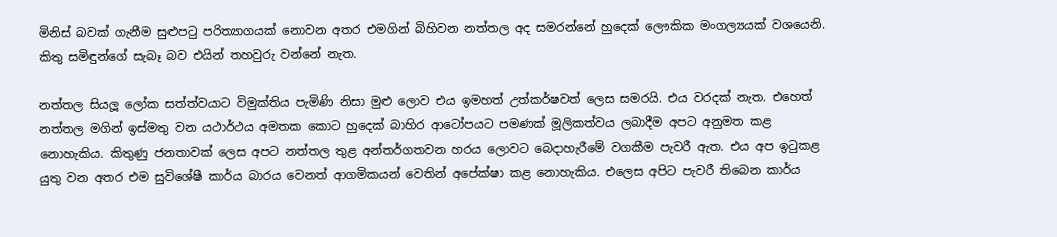මිනිස් බවක් ගැනීම සුළුපටු පරිත්‍යාගයක් නොවන අතර එමගින් බිහිවන නත්තල අද සමරන්නේ හුදෙක් ලෞකික මංගල්‍යයක් වශයෙනි. කිතු සමිඳුන්ගේ සැබෑ බව එයින් තහවුරු වන්නේ නැත.

නත්තල සියලූ ලෝක සත්ත්වයාට විමුක්තිය පැමිණි නිසා මුළු ලොව එය ඉමහත් උත්කර්ෂවත් ලෙස සමරයි. එය වරදක් නැත. එහෙත් නත්තල මගින් ඉස්මතු වන යථාර්ථය අමතක කොට හුදෙක් බාහිර ආටෝපයට පමණක් මූලිකත්වය ලබාදීම අපට අනුමත කළ නොහැකිය. කිතුණු ජනතාවක් ලෙස අපට නත්තල තුළ අන්තර්ගතවන හරය ලොවට බෙදාහැරීමේ වගකීම පැවරී ඇත. එය අප ඉටුකළ යුතු වන අතර එම සුවිශේෂී කාර්ය බාරය වෙනත් ආගමිකයන් වෙතින් අපේක්ෂා කළ නොහැකිය. එලෙස අපිට පැවරී තිබෙන කාර්ය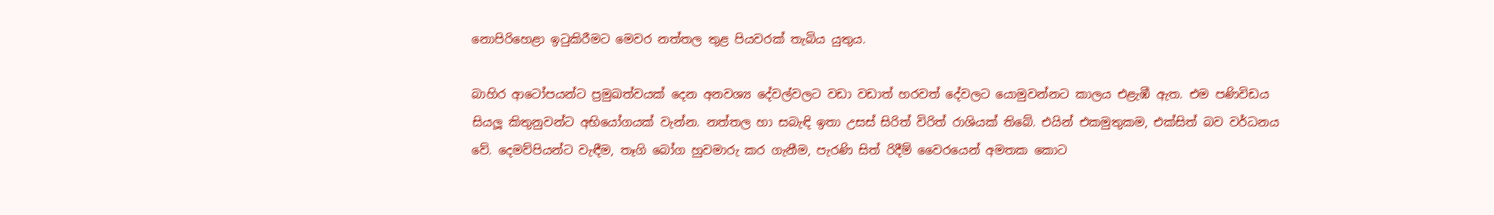නොපිරිහෙළා ඉටුකිරීමට මෙවර නත්තල තුළ පියවරක් තැබිය යුතුය.

බාහිර ආටෝපයන්ට ප්‍රමුඛත්වයක් දෙන අනවශ්‍ය දේවල්වලට වඩා වඩාත් හරවත් දේවලට යොමුවන්නට කාලය එළැඹී ඇත. එම පණිවිඩය සියලූ කිතුනුවන්ට අභියෝගයක් වැන්න. නත්තල හා සබැඳි ඉතා උසස් සිරිත් විරිත් රාශියක් තිබේ. එයින් එකමුතුකම, එක්සිත් බව වර්ධනය වේ. දෙමව්පියන්ට වැඳීම, තෑගි බෝග හුවමාරු කර ගැනීම, පැරණි සිත් රිදීම් වෛරයෙන් අමතක කොට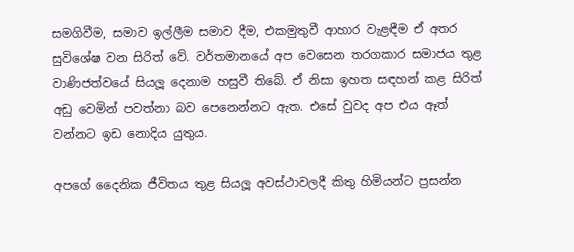සමගිවීම, සමාව ඉල්ලීම සමාව දීම, එකමුතුවී ආහාර වැළඳීම ඒ අතර සුවිශේෂ වන සිරිත් වේ. වර්තමානයේ අප වෙසෙන තරගකාර සමාජය තුළ වාණිජත්වයේ සියලූ දෙනාම හසුවී තිබේ. ඒ නිසා ඉහත සඳහන් කළ සිරිත් අඩු වෙමින් පවත්නා බව පෙනෙන්නට ඇත. එසේ වුවද අප එය ඈත් වන්නට ඉඩ නොදිය යුතුය.

අපගේ දෛනික ජීවිතය තුළ සියලූ අවස්ථාවලදී කිතු හිමියන්ට ප්‍රසන්න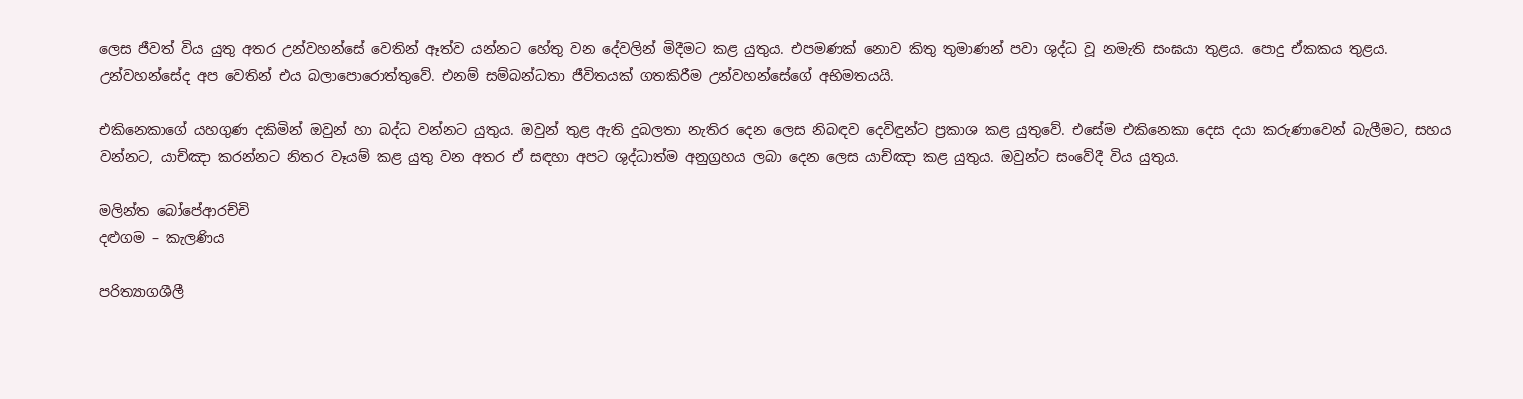ලෙස ජීවත් විය යුතු අතර උන්වහන්සේ වෙතින් ඈත්ව යන්නට හේතු වන දේවලින් මිදීමට කළ යුතුය. එපමණක් නොව කිතු තුමාණන් පවා ශුද්ධ වූ නමැති සංඝයා තුළය. පොදු ඒකකය තුළය. උන්වහන්සේද අප වෙතින් එය බලාපොරොත්තුවේ. එනම් සම්බන්ධතා ජීවිතයක් ගතකිරීම උන්වහන්සේගේ අභිමතයයි.

එකිනෙකාගේ යහගුණ දකිමින් ඔවුන් හා බද්ධ වන්නට යුතුය. ඔවුන් තුළ ඇති දුබලතා නැතිර දෙන ලෙස නිබඳව දෙවිඳුන්ට ප්‍රකාශ කළ යුතුවේ. එසේම එකිනෙකා දෙස දයා කරුණාවෙන් බැලීමට, සහය වන්නට, යාච්ඤා කරන්නට නිතර වෑයම් කළ යුතු වන අතර ඒ සඳහා අපට ශුද්ධාත්ම අනුග්‍රහය ලබා දෙන ලෙස යාච්ඤා කළ යුතුය. ඔවුන්ට සංවේදී විය යුතුය.

මලින්ත බෝපේආරච්චි
දළුගම – කැලණිය

පරිත්‍යාගශීලී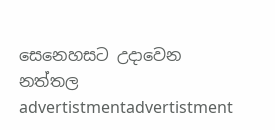සෙනෙහසට උදාවෙන නත්තල
advertistmentadvertistment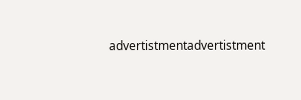advertistmentadvertistment